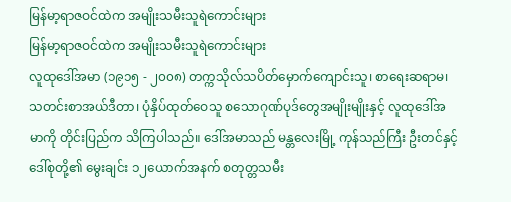မြန်မာ့ရာဇဝင်ထဲက အမျိုးသမီးသူရဲကောင်းများ
မြန်မာ့ရာဇဝင်ထဲက အမျိုးသမီးသူရဲကောင်းများ
လူထုဒေါ်အမာ (၁၉၁၅ - ၂၀၀၈) တက္ကသိုလ်သပိတ်မှောက်ကျောင်းသူ၊ စာရေးဆရာမ၊ သတင်းစာအယ်ဒီတာ၊ ပုံနှိပ်ထုတ်ဝေသူ စသောဂုဏ်ပုဒ်တွေအမျိုးမျိုးနှင့် လူထုဒေါ်အမာကို တိုင်းပြည်က သိကြပါသည်။ ဒေါ်အမာသည် မန္တလေးမြို့ ကုန်သည်ကြီး ဦးတင်နှင့် ဒေါ်စုတို့၏ မွေးချင်း ၁၂ယောက်အနက် စတုတ္တသမီး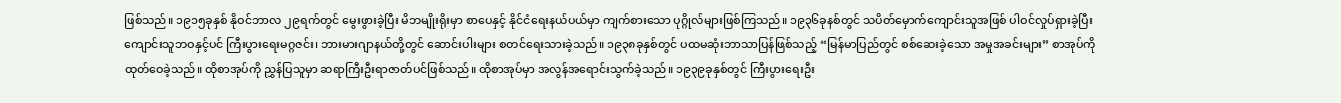ဖြစ်သည်။ ၁၉၁၅ခုနှစ် နိုဝင်ဘာလ ၂၉ရက်တွင် မွေးဖွားခဲ့ပြီး မိဘမျိုးရိုးမှာ စာပေနှင့် နိုင်ငံရေးနယ်ပယ်မှာ ကျက်စားသော ပုဂ္ဂိုလ်များဖြစ်ကြသည်။ ၁၉၃၆ခုနစ်တွင် သပိတ်မှောက်ကျောင်းသူအဖြစ် ပါဝင်လှုပ်ရှားခဲ့ပြီး ကျောင်းသူဘဝနှင့်ပင် ကြီးပွားရေးမဂ္ဂဇင်း၊ ဘားမားဂျာနယ်တို့တွင် ဆောင်းပါးများ စတင်ရေးသားခဲ့သည်။ ၁၉၃၈ခုနှစ်တွင် ပထမဆုံးဘာသာပြန်ဖြစ်သည့် “မြန်မာပြည်တွင် စစ်ဆေးခဲ့သော အမှုအခင်းများ” စာအုပ်ကိုထုတ်ဝေခဲ့သည်။ ထိုစာအုပ်ကို ညွှန်ပြသူမှာ ဆရာကြီးဦးရာဇာတ်ပင်ဖြစ်သည်။ ထိုစာအုပ်မှာ အလွန်အရောင်းသွက်ခဲ့သည်။ ၁၉၃၉ခုနှစ်တွင် ကြီးပွားရေးဦး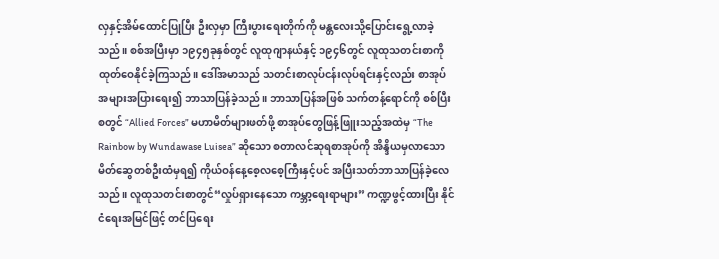လှနှင့်အိမ်ထောင်ပြုပြီး ဦးလှမှာ ကြီးပွားရေးတိုက်ကို မန္တလေးသို့ပြောင်းရွေ့လာခဲ့သည်။ စစ်အပြီးမှာ ၁၉၄၅ခုနှစ်တွင် လူထုဂျာနယ်နှင့် ၁၉၄၆တွင် လူထုသတင်းစာကို ထုတ်ဝေနိုင်ခဲ့ကြသည်။ ဒေါ်အမာသည် သတင်းစာလုပ်ငန်းလုပ်ရင်းနှင့်လည်း စာအုပ်အများအပြားရေး၍ ဘာသာပြန်ခဲ့သည်။ ဘာသာပြန်အဖြစ် သက်တန့်ရောင်ကို စစ်ပြီးစတွင် “Allied Forces” မဟာမိတ်များဖတ်ဖို့ စာအုပ်တွေဖြန့်ဖြူးသည့်အထဲမှ “The Rainbow by Wundawase Luisea” ဆိုသော စတာလင်ဆုရစာအုပ်ကို အိန္ဒိယမှလာသော မိတ်ဆွေတစ်ဦးထံမှရ၍ ကိုယ်ဝန်နေ့စေ့လစေ့ကြီးနှင့်ပင် အပြီးသတ်ဘာသာပြန်ခဲ့လေသည်။ လူထုသတင်းစာတွင်“လှုပ်ရှားနေသော ကမ္ဘာ့ရေးရာများ” ကဏ္ဍဖွင့်ထားပြီး နိုင်ငံရေးအမြင်ဖြင့် တင်ပြရေး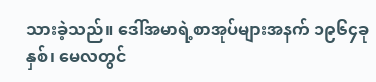သားခဲ့သည်။ ဒေါ်အမာရဲ့စာအုပ်များအနက် ၁၉၆၄ခုနှစ်၊ မေလတွင်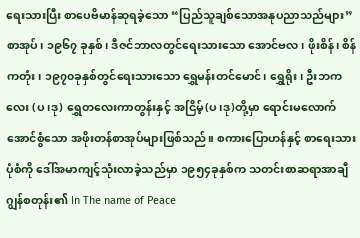ရေးသားပြီး စာပေဗိမာန်ဆုရခဲ့သော “ပြည်သူချစ်သောအနုပညာသည်များ” စာအုပ်၊ ၁၉၆၇ ခုနှစ်၊ ဒီဇင်ဘာလတွင်ရေးသားသော အောင်ဗလ၊ ဖိုးစိန်၊ စိန်ကတုံး၊ ၁၉၇၀ခုနှစ်တွင်ရေးသားသော ရွှေမန်းတင်မောင်၊ ရွှေရိုး၊ ဦးဘကလေး (ပ၊ဒု) ရွှေတလေးကာတွန်းနှင့် အငြိမ့်(ပ၊ဒု)တို့မှာ ရောင်းမလောက်အောင်စွံသော အဖိုးတန်စာအုပ်များဖြစ်သည်။ စကားပြောဟန်နှင့် စာရေးသားပုံစံကို ဒေါ်အမာကျင့်သုံးလာခဲ့သည်မှာ ၁၉၅၄ခုနှစ်က သတင်းစာဆရာအာချီဂျွန်စတုန်း၏ In The name of Peace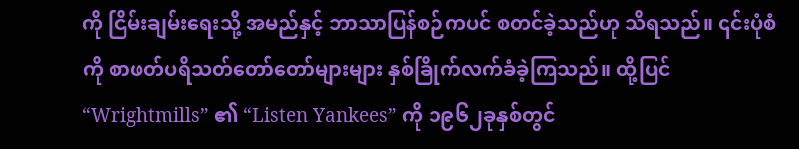ကို ငြိမ်းချမ်းရေးသို့ အမည်နှင့် ဘာသာပြန်စဉ်ကပင် စတင်ခဲ့သည်ဟု သိရသည်။ ၎င်းပုံစံကို စာဖတ်ပရိသတ်တော်တော်များများ နှစ်ခြိုက်လက်ခံခဲ့ကြသည်။ ထို့ပြင် “Wrightmills” ၏ “Listen Yankees” ကို ၁၉၆၂ခုနှစ်တွင်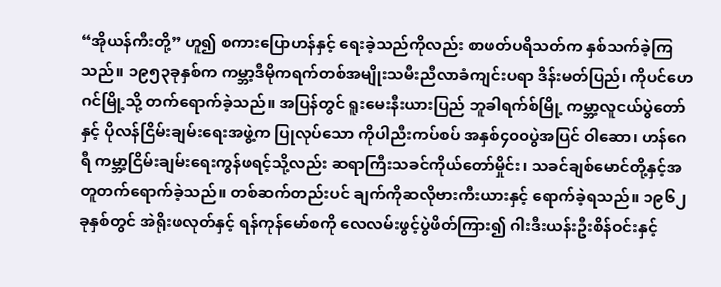“အိုယန်ကီးတို့” ဟူ၍ စကားပြောဟန်နှင့် ရေးခဲ့သည်ကိုလည်း စာဖတ်ပရိသတ်က နှစ်သက်ခဲ့ကြသည်။ ၁၉၅၃ခုနှစ်က ကမ္ဘာ့ဒီမိုကရက်တစ်အမျိုးသမီးညီလာခံကျင်းပရာ ဒိန်းမတ်ပြည်၊ ကိုပင်ဟေဂင်မြို့သို့ တက်ရောက်ခဲ့သည်။ အပြန်တွင် ရူးမေးနီးယားပြည် ဘူခါရက်စ်မြို့ ကမ္ဘာ့လူငယ်ပွဲတော်နှင့် ပိုလန်ငြိမ်းချမ်းရေးအဖွဲ့က ပြုလုပ်သော ကိုပါညီးကပ်စပ် အနှစ်၄၀၀ပွဲအပြင် ဝါဆော၊ ဟန်ဂေရီ ကမ္ဘာ့ငြိမ်းချမ်းရေးကွန်ဖရင့်သို့လည်း ဆရာကြီးသခင်ကိုယ်တော်မှိုင်း၊ သခင်ချစ်မောင်တို့နှင့်အတူတက်ရောက်ခဲ့သည်။ တစ်ဆက်တည်းပင် ချက်ကိုဆလိုဗားကီးယားနှင့် ရောက်ခဲ့ရသည်။ ၁၉၆၂ခုနှစ်တွင် အဲရိုးဖလုတ်နှင့် ရန်ကုန်မော်စကို လေလမ်းဖွင့်ပွဲဖိတ်ကြား၍ ဂါးဒီးယန်းဦးစိန်ဝင်းနှင့်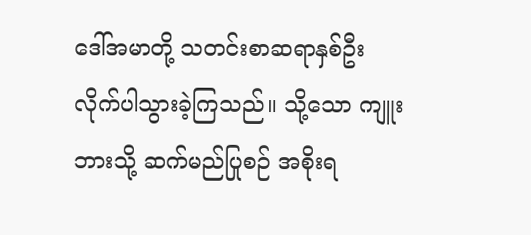ဒေါ်အမာတို့ သတင်းစာဆရာနှစ်ဦးလိုက်ပါသွားခဲ့ကြသည်။ သို့သော ကျူးဘားသို့ ဆက်မည်ပြုစဉ် အစိုးရ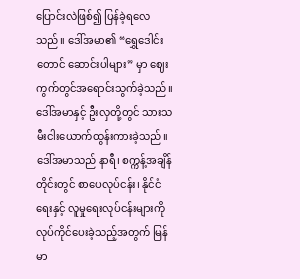ပြောင်းလဲဖြစ်၍ ပြန်ခဲ့ရလေသည်။ ဒေါ်အမာ၏ “ရွှေဒေါင်းတောင် ဆောင်းပါများ” မှာ ဈေးကွက်တွင်အရောင်းသွက်ခဲ့သည်။ ဒေါ်အမာနှင့် ဦးလှတို့တွင် သားသမီးငါးယောက်ထွန်းကားခဲ့သည်။ ဒေါ်အမာသည် နာရီ၊ စက္ကန့်အချိန်တိုင်းတွင် စာပေလုပ်ငန်း၊ နိုင်ငံရေးနှင့် လူမှုရေးလုပ်ငန်းများကို လုပ်ကိုင်ပေးခဲ့သည့်အတွက် မြန်မာ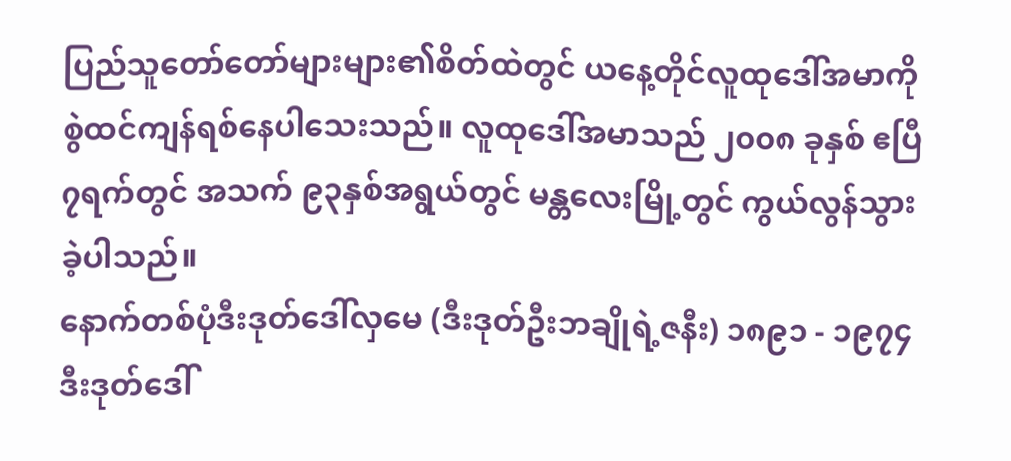ပြည်သူတော်တော်များများ၏စိတ်ထဲတွင် ယနေ့တိုင်လူထုဒေါ်အမာကို စွဲထင်ကျန်ရစ်နေပါသေးသည်။ လူထုဒေါ်အမာသည် ၂၀၀၈ ခုနှစ် ဧပြီ ၇ရက်တွင် အသက် ၉၃နှစ်အရွယ်တွင် မန္တလေးမြို့တွင် ကွယ်လွန်သွားခဲ့ပါသည်။
နောက်တစ်ပုံဒီးဒုတ်ဒေါ်လှမေ (ဒီးဒုတ်ဦးဘချိုရဲ့ဇနီး) ၁၈၉၁ - ၁၉၇၄ ဒီးဒုတ်ဒေါ်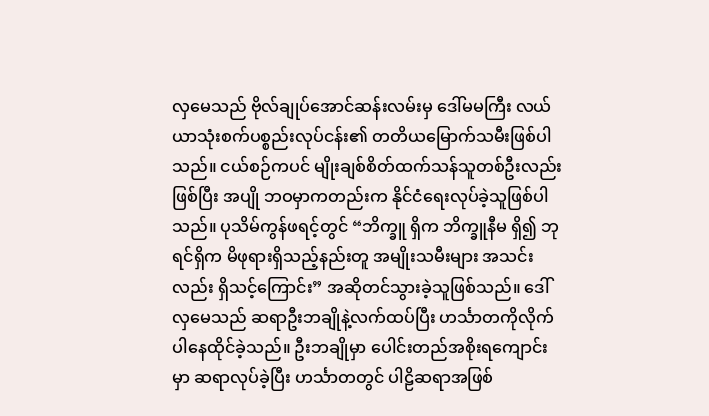လှမေသည် ဗိုလ်ချုပ်အောင်ဆန်းလမ်းမှ ဒေါ်မမကြီး လယ်ယာသုံးစက်ပစ္စည်းလုပ်ငန်း၏ တတိယမြောက်သမီးဖြစ်ပါသည်။ ငယ်စဉ်ကပင် မျိုးချစ်စိတ်ထက်သန်သူတစ်ဦးလည်းဖြစ်ပြီး အပျို ဘဝမှာကတည်းက နိုင်ငံရေးလုပ်ခဲ့သူဖြစ်ပါသည်။ ပုသိမ်ကွန်ဖရင့်တွင် “ဘိက္ခူ ရှိက ဘိက္ခူနီမ ရှိ၍ ဘုရင်ရှိက မိဖုရားရှိသည့်နည်းတူ အမျိုးသမီးများ အသင်းလည်း ရှိသင့်ကြောင်း” အဆိုတင်သွားခဲ့သူဖြစ်သည်။ ဒေါ်လှမေသည် ဆရာဦးဘချိုနဲ့လက်ထပ်ပြီး ဟင်္သာတကိုလိုက်ပါနေထိုင်ခဲ့သည်။ ဦးဘချိုမှာ ပေါင်းတည်အစိုးရကျောင်းမှာ ဆရာလုပ်ခဲ့ပြီး ဟင်္သာတတွင် ပါဠိဆရာအဖြစ်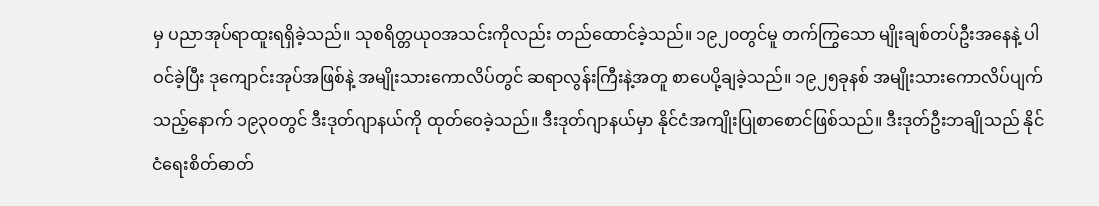မှ ပညာအုပ်ရာထူးရရှိခဲ့သည်။ သုစရိတ္တယုဝအသင်းကိုလည်း တည်ထောင်ခဲ့သည်။ ၁၉၂၀တွင်မူ တက်ကြွသော မျိုးချစ်တပ်ဦးအနေနဲ့ ပါဝင်ခဲ့ပြီး ဒုကျောင်းအုပ်အဖြစ်နဲ့ အမျိုးသားကောလိပ်တွင် ဆရာလွန်းကြီးနဲ့အတူ စာပေပို့ချခဲ့သည်။ ၁၉၂၅ခုနစ် အမျိုးသားကောလိပ်ပျက်သည့်နောက် ၁၉၃၀တွင် ဒီးဒုတ်ဂျာနယ်ကို ထုတ်ဝေခဲ့သည်။ ဒီးဒုတ်ဂျာနယ်မှာ နိုင်ငံအကျိုးပြုစာစောင်ဖြစ်သည်။ ဒီးဒုတ်ဦးဘချိုသည် နိုင်ငံရေးစိတ်ဓာတ်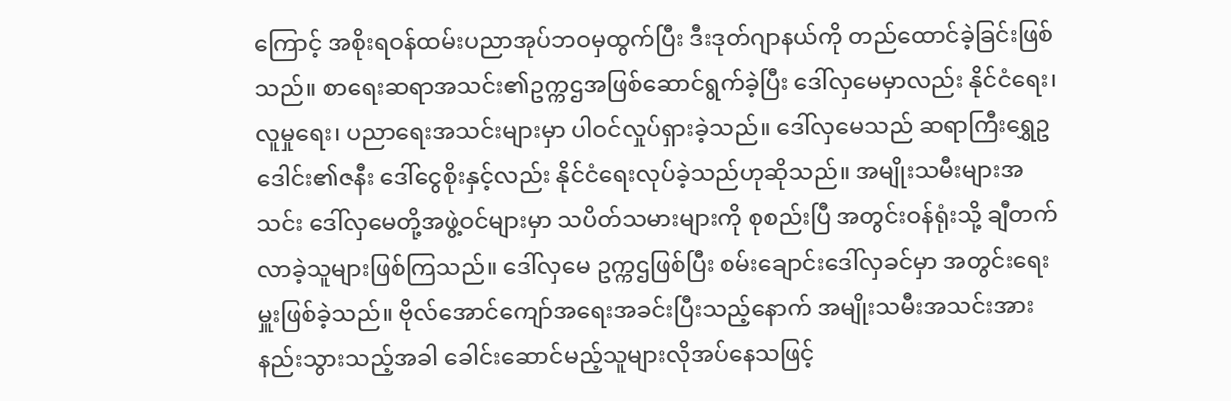ကြောင့် အစိုးရဝန်ထမ်းပညာအုပ်ဘဝမှထွက်ပြီး ဒီးဒုတ်ဂျာနယ်ကို တည်ထောင်ခဲ့ခြင်းဖြစ်သည်။ စာရေးဆရာအသင်း၏ဥက္ကဌအဖြစ်ဆောင်ရွက်ခဲ့ပြီး ဒေါ်လှမေမှာလည်း နိုင်ငံရေး၊ လူမှုရေး၊ ပညာရေးအသင်းများမှာ ပါဝင်လှုပ်ရှားခဲ့သည်။ ဒေါ်လှမေသည် ဆရာကြီးရွှေဥဒေါင်း၏ဇနီး ဒေါ်ငွေစိုးနှင့်လည်း နိုင်ငံရေးလုပ်ခဲ့သည်ဟုဆိုသည်။ အမျိုးသမီးများအသင်း ဒေါ်လှမေတို့အဖွဲ့ဝင်များမှာ သပိတ်သမားများကို စုစည်းပြီ အတွင်းဝန်ရုံးသို့ ချီတက်လာခဲ့သူများဖြစ်ကြသည်။ ဒေါ်လှမေ ဥက္ကဌဖြစ်ပြီး စမ်းချောင်းဒေါ်လှခင်မှာ အတွင်းရေးမှူးဖြစ်ခဲ့သည်။ ဗိုလ်အောင်ကျော်အရေးအခင်းပြီးသည့်နောက် အမျိုးသမီးအသင်းအားနည်းသွားသည့်အခါ ခေါင်းဆောင်မည့်သူများလိုအပ်နေသဖြင့်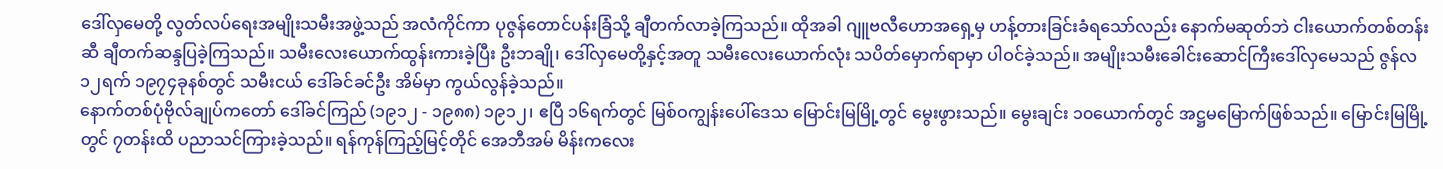ဒေါ်လှမေတို့ လွတ်လပ်ရေးအမျိုးသမီးအဖွဲ့သည် အလံကိုင်ကာ ပုဇွန်တောင်ပန်းခြံသို့ ချီတက်လာခဲ့ကြသည်။ ထိုအခါ ဂျူဗလီဟောအရှေ့မှ ဟန့်တားခြင်းခံရသော်လည်း နောက်မဆုတ်ဘဲ ငါးယောက်တစ်တန်းဆီ ချီတက်ဆန္ဒပြခဲ့ကြသည်။ သမီးလေးယောက်ထွန်းကားခဲ့ပြီး ဦးဘချို၊ ဒေါ်လှမေတို့နှင့်အတူ သမီးလေးယောက်လုံး သပိတ်မှောက်ရာမှာ ပါဝင်ခဲ့သည်။ အမျိုးသမီးခေါင်းဆောင်ကြီးဒေါ်လှမေသည် ဇွန်လ ၁၂ရက် ၁၉၇၄ခုနစ်တွင် သမီးငယ် ဒေါ်ခင်ခင်ဦး အိမ်မှာ ကွယ်လွန်ခဲ့သည်။
နောက်တစ်ပုံဗိုလ်ချုပ်ကတော် ဒေါ်ခင်ကြည် (၁၉၁၂ - ၁၉၈၈) ၁၉၁၂၊ ဧပြီ ၁၆ရက်တွင် မြစ်ဝကျွန်းပေါ်ဒေသ မြောင်းမြမြို့တွင် မွေးဖွားသည်။ မွေးချင်း ၁၀ယောက်တွင် အဋ္ဌမမြောက်ဖြစ်သည်။ မြောင်းမြမြို့တွင် ၇တန်းထိ ပညာသင်ကြားခဲ့သည်။ ရန်ကုန်ကြည့်မြင့်တိုင် အေဘီအမ် မိန်းကလေး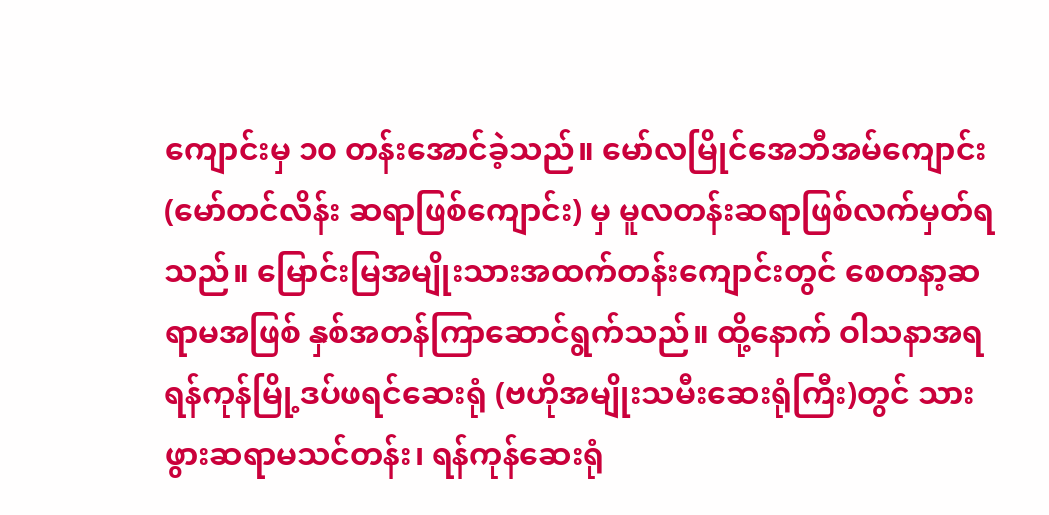ကျောင်းမှ ၁၀ တန်းအောင်ခဲ့သည်။ မော်လမြိုင်အေဘီအမ်ကျောင်း (မော်တင်လိန်း ဆရာဖြစ်ကျောင်း) မှ မူလတန်းဆရာဖြစ်လက်မှတ်ရသည်။ မြောင်းမြအမျိုးသားအထက်တန်းကျောင်းတွင် စေတနာ့ဆရာမအဖြစ် နှစ်အတန်ကြာဆောင်ရွက်သည်။ ထို့နောက် ဝါသနာအရ ရန်ကုန်မြို့ဒပ်ဖရင်ဆေးရုံ (ဗဟိုအမျိုးသမီးဆေးရုံကြီး)တွင် သားဖွားဆရာမသင်တန်း၊ ရန်ကုန်ဆေးရုံ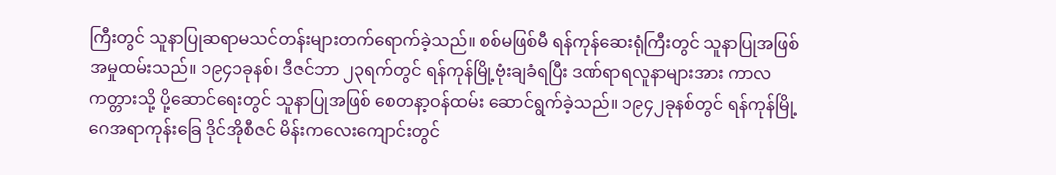ကြီးတွင် သူနာပြုဆရာမသင်တန်းများတက်ရောက်ခဲ့သည်။ စစ်မဖြစ်မီ ရန်ကုန်ဆေးရုံကြီးတွင် သူနာပြုအဖြစ် အမှုထမ်းသည်။ ၁၉၄၁ခုနစ်၊ ဒီဇင်ဘာ ၂၃ရက်တွင် ရန်ကုန်မြို့ဗုံးချခံရပြီး ဒဏ်ရာရလူနာများအား ကာလကတ္တားသို့ ပို့ဆောင်ရေးတွင် သူနာပြုအဖြစ် စေတနာ့ဝန်ထမ်း ဆောင်ရွက်ခဲ့သည်။ ၁၉၄၂ခုနစ်တွင် ရန်ကုန်မြို့ ဂေအရာကုန်းခြေ ဒိုင်အိုစီဇင် မိန်းကလေးကျောင်းတွင်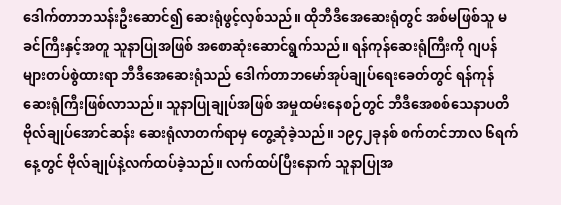ဒေါက်တာဘသန်းဦးဆောင်၍ ဆေးရုံဖွင့်လှစ်သည်။ ထိုဘီဒီအေဆေးရုံတွင် အစ်မဖြစ်သူ မခင်ကြီးနှင့်အတူ သူနာပြုအဖြစ် အစောဆုံးဆောင်ရွက်သည်။ ရန်ကုန်ဆေးရုံကြီးကို ဂျပန်များတပ်စွဲထားရာ ဘီဒီအေဆေးရုံသည် ဒေါက်တာဘမော်အုပ်ချုပ်ရေးခေတ်တွင် ရန်ကုန်ဆေးရုံကြီးဖြစ်လာသည်။ သူနာပြုချုပ်အဖြစ် အမှုထမ်းနေစဉ်တွင် ဘီဒီအေစစ်သေနာပတိ ဗိုလ်ချုပ်အောင်ဆန်း ဆေးရုံလာတက်ရာမှ တွေ့ဆုံခဲ့သည်။ ၁၉၄၂ခုနစ် စက်တင်ဘာလ ၆ရက်နေ့တွင် ဗိုလ်ချုပ်နဲ့လက်ထပ်ခဲ့သည်။ လက်ထပ်ပြီးနောက် သူနာပြုအ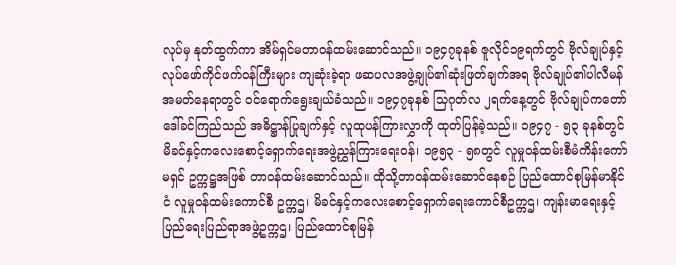လုပ်မှ နုတ်ထွက်ကာ အိမ်ရှင်မတာဝန်ထမ်းဆောင်သည်။ ၁၉၄၇ခုနစ် ဇူလိုင်၁၉ရက်တွင် ဗိုလ်ချုပ်နှင့် လုပ်ဖော်ကိုင်ဖက်ဝန်ကြီးများ ကျဆုံးခဲ့ရာ ဖဆပလအဖွဲ့ချုပ်၏ဆုံးဖြတ်ချက်အရ ဗိုလ်ချုပ်၏ပါလီမန်အမတ်နေရာတွင် ဝင်ရောက်ရွေးချယ်ခံသည်။ ၁၉၄၇ခုနစ် သြဂုတ်လ ၂ရက်နေ့တွင် ဗိုလ်ချုပ်ကတော် ဒေါ်ခင်ကြည်သည် အဓိဋ္ဌာန်ပြုချက်နှင့် လူထုပန်ကြားလွှာကို ထုတ်ပြန်ခဲ့သည်။ ၁၉၄၇ - ၅၃ ခုနစ်တွင် မိခင်နှင့်ကလေးစောင့်ရှောက်ရေးအဖွဲ့ညွှန်ကြားရေးဝန်၊ ၁၉၅၃ - ၅၈တွင် လူမှုဝန်ထမ်းစီမံကိန်းကော်မရှင် ဥက္ကဋ္ဌအဖြစ် တာဝန်ထမ်းဆောင်သည်။ ထိုသို့တာဝန်ထမ်းဆောင်နေစဉ် ပြည်ထောင်စုမြန်မာနိုင်ငံ လူမှုဝန်ထမ်းကောင်စီ ဥက္ကဌ၊ မိခင်နှင့်ကလေးစောင့်ရှောက်ရေးကောင်စီဥက္ကဌ၊ ကျန်းမာရေးနှင့် ပြည်ရေးပြည်ရာအဖွဲ့ဥက္ကဌ၊ ပြည်ထောင်စုမြန်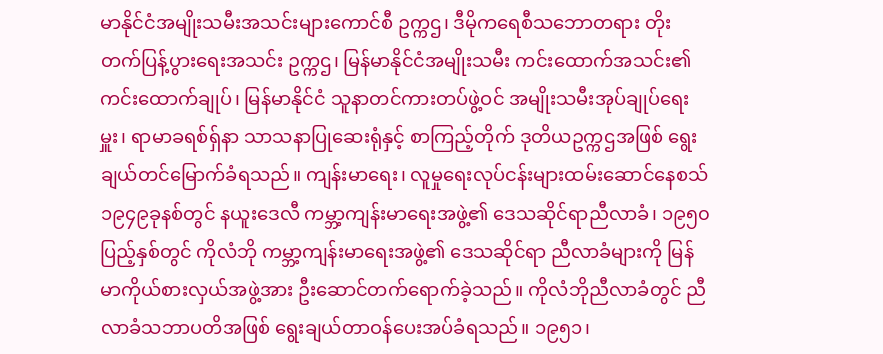မာနိုင်ငံအမျိုးသမီးအသင်းများကောင်စီ ဥက္ကဌ၊ ဒီမိုကရေစီသဘောတရား တိုးတက်ပြန့်ပွားရေးအသင်း ဥက္ကဌ၊ မြန်မာနိုင်ငံအမျိုးသမီး ကင်းထောက်အသင်း၏ ကင်းထောက်ချုပ်၊ မြန်မာနိုင်ငံ သူနာတင်ကားတပ်ဖွဲ့ဝင် အမျိုးသမီးအုပ်ချုပ်ရေးမှူး၊ ရာမာခရစ်ရှ်နာ သာသနာပြုဆေးရုံနှင့် စာကြည့်တိုက် ဒုတိယဥက္ကဌအဖြစ် ရွေးချယ်တင်မြောက်ခံရသည်။ ကျန်းမာရေး၊ လူမှုရေးလုပ်ငန်းများထမ်းဆောင်နေစသ် ၁၉၄၉ခုနစ်တွင် နယူးဒေလီ ကမ္ဘာ့ကျန်းမာရေးအဖွဲ့၏ ဒေသဆိုင်ရာညီလာခံ၊ ၁၉၅၀ပြည့်နှစ်တွင် ကိုလံဘို ကမ္ဘာ့ကျန်းမာရေးအဖွဲ့၏ ဒေသဆိုင်ရာ ညီလာခံများကို မြန်မာကိုယ်စားလှယ်အဖွဲ့အား ဦးဆောင်တက်ရောက်ခဲ့သည်။ ကိုလံဘိုညီလာခံတွင် ညီလာခံသဘာပတိအဖြစ် ရွေးချယ်တာဝန်ပေးအပ်ခံရသည်။ ၁၉၅၁၊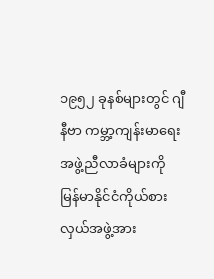၁၉၅၂ ခုနစ်များတွင် ဂျီနီဗာ ကမ္ဘာ့ကျန်းမာရေးအဖွဲ့ညီလာခံများကို မြန်မာနိုင်ငံကိုယ်စားလှယ်အဖွဲ့အား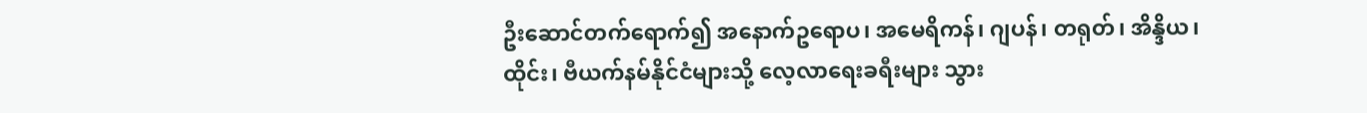ဦးဆောင်တက်ရောက်၍ အနောက်ဥရောပ၊ အမေရိကန်၊ ဂျပန်၊ တရုတ်၊ အိန္ဒိယ၊ ထိုင်း၊ ဗီယက်နမ်နိုင်ငံများသို့ လေ့လာရေးခရီးများ သွား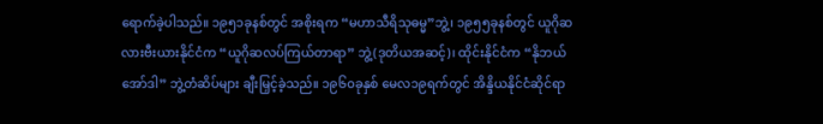ရောက်ခဲ့ပါသည်။ ၁၉၅၁ခုနစ်တွင် အစိုးရက “မဟာသီရိသုဓမ္မ”ဘွဲ့၊ ၁၉၅၅ခုနစ်တွင် ယူဂိုဆလားဗီးယားနိုင်ငံက “ယူဂိုဆလပ်ကြယ်တာရာ” ဘွဲ့(ဒုတိယအဆင့်)၊ ထိုင်းနိုင်ငံက “နိုဘယ်အော်ဒါ” ဘွဲ့တံဆိပ်များ ချီးမြှင့်ခဲ့သည်။ ၁၉၆၀ခုနှစ် မေလ၁၉ရက်တွင် အိန္ဒိယနိုင်ငံဆိုင်ရာ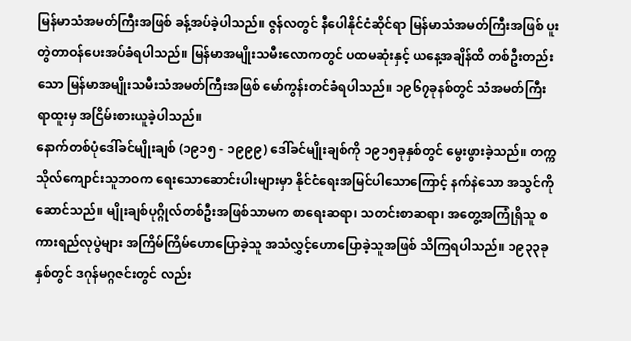မြန်မာသံအမတ်ကြီးအဖြစ် ခန့်အပ်ခဲ့ပါသည်။ ဇွန်လတွင် နီပေါနိုင်ငံဆိုင်ရာ မြန်မာသံအမတ်ကြီးအဖြစ် ပူးတွဲတာဝန်ပေးအပ်ခံရပါသည်။ မြန်မာအမျိုးသမီးလောကတွင် ပထမဆုံးနှင့် ယနေ့အချိန်ထိ တစ်ဦးတည်းသော မြန်မာအမျိုးသမီးသံအမတ်ကြီးအဖြစ် မော်ကွန်းတင်ခံရပါသည်။ ၁၉၆၇ခုနစ်တွင် သံအမတ်ကြီးရာထူးမှ အငြိမ်းစားယူခဲ့ပါသည်။
နောက်တစ်ပုံဒေါ်ခင်မျိုးချစ် (၁၉၁၅ - ၁၉၉၉) ဒေါ်ခင်မျိုးချစ်ကို ၁၉၁၅ခုနှစ်တွင် မွေးဖွားခဲ့သည်။ တက္ကသိုလ်ကျောင်းသူဘဝက ရေးသောဆောင်းပါးများမှာ နိုင်ငံရေးအမြင်ပါသောကြောင့် နက်နဲသော အသွင်ကိုဆောင်သည်။ မျိုးချစ်ပုဂ္ဂိုလ်တစ်ဦးအဖြစ်သာမက စာရေးဆရာ၊ သတင်းစာဆရာ၊ အတွေ့အကြုံရှိသူ စကားရည်လုပွဲများ အကြိမ်ကြိမ်ဟောပြောခဲ့သူ အသံလွှင့်ဟောပြောခဲ့သူအဖြစ် သိကြရပါသည်။ ၁၉၃၃ခုနှစ်တွင် ဒဂုန်မဂ္ဂဇင်းတွင် လည်း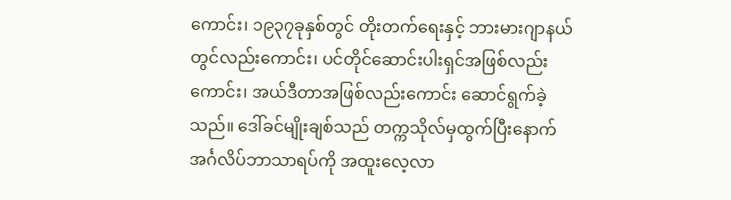ကောင်း၊ ၁၉၃၇ခုနှစ်တွင် တိုးတက်ရေးနှင့် ဘားမားဂျာနယ်တွင်လည်းကောင်း၊ ပင်တိုင်ဆောင်းပါးရှင်အဖြစ်လည်းကောင်း၊ အယ်ဒီတာအဖြစ်လည်းကောင်း ဆောင်ရွက်ခဲ့သည်။ ဒေါ်ခင်မျိုးချစ်သည် တက္ကသိုလ်မှထွက်ပြီးနောက် အင်္ဂလိပ်ဘာသာရပ်ကို အထူးလေ့လာ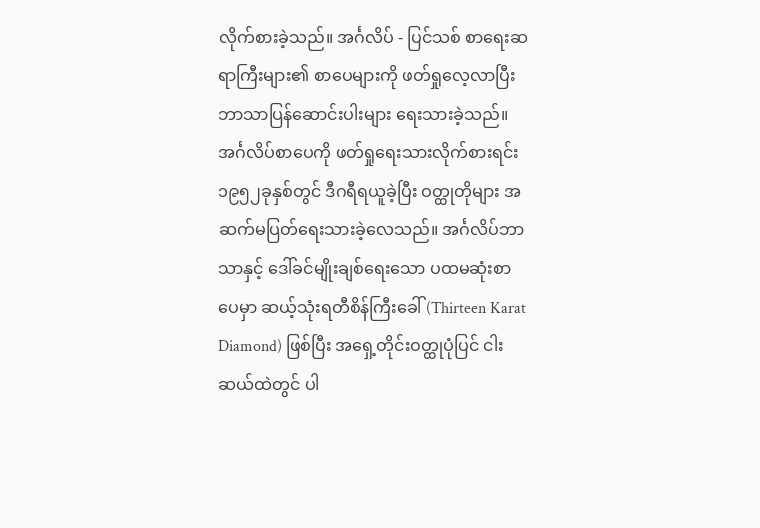လိုက်စားခဲ့သည်။ အင်္ဂလိပ် - ပြင်သစ် စာရေးဆရာကြီးများ၏ စာပေများကို ဖတ်ရှုလေ့လာပြီး ဘာသာပြန်ဆောင်းပါးများ ရေးသားခဲ့သည်။ အင်္ဂလိပ်စာပေကို ဖတ်ရှုရေးသားလိုက်စားရင်း ၁၉၅၂ခုနှစ်တွင် ဒီဂရီရယူခဲ့ပြီး ဝတ္ထုတိုများ အဆက်မပြတ်ရေးသားခဲ့လေသည်။ အင်္ဂလိပ်ဘာသာနှင့် ဒေါ်ခင်မျိုးချစ်ရေးသော ပထမဆုံးစာပေမှာ ဆယ့်သုံးရတီစိန်ကြီးခေါ် (Thirteen Karat Diamond) ဖြစ်ပြီး အရှေ့တိုင်းဝတ္ထုပုံပြင် ငါးဆယ်ထဲတွင် ပါ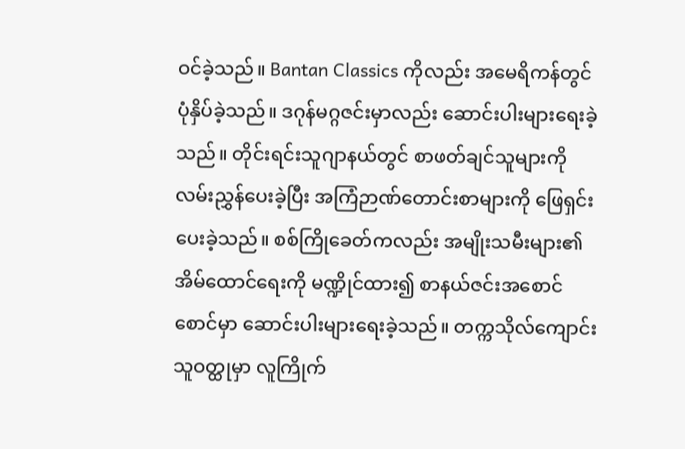ဝင်ခဲ့သည်။ Bantan Classics ကိုလည်း အမေရိကန်တွင် ပုံနှိပ်ခဲ့သည်။ ဒဂုန်မဂ္ဂဇင်းမှာလည်း ဆောင်းပါးများရေးခဲ့သည်။ တိုင်းရင်းသူဂျာနယ်တွင် စာဖတ်ချင်သူများကို လမ်းညွှန်ပေးခဲ့ပြီး အကြံဉာဏ်တောင်းစာများကို ဖြေရှင်းပေးခဲ့သည်။ စစ်ကြိုခေတ်ကလည်း အမျိုးသမီးများ၏အိမ်ထောင်ရေးကို မဏ္ဍိုင်ထား၍ စာနယ်ဇင်းအစောင်စောင်မှာ ဆောင်းပါးများရေးခဲ့သည်။ တက္ကသိုလ်ကျောင်းသူဝတ္ထုမှာ လူကြိုက်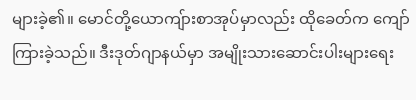များခဲ့၏။ မောင်တို့ယောကျ်ားစာအုပ်မှာလည်း ထိုခေတ်က ကျော်ကြားခဲ့သည်။ ဒီးဒုတ်ဂျာနယ်မှာ အမျိုးသားဆောင်းပါးများရေး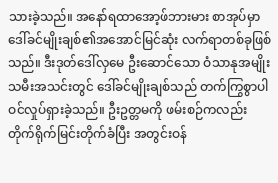သားခဲ့သည်။ အနော်ရထာအော့ဖ်ဘားမား စာအုပ်မှာ ဒေါ်ခင်မျိုးချစ်၏အအောင်မြင်ဆုံး လက်ရာတစ်ခုဖြစ်သည်။ ဒီးဒုတ်ဒေါ်လှမေ ဦးဆောင်သော ဝံသာနုအမျိုးသမီးအသင်းတွင် ဒေါ်ခင်မျိုးချစ်သည် တက်ကြွစွာပါဝင်လှုပ်ရှားခဲ့သည်။ ဦးဥတ္တမကို ဖမ်းစဉ်ကလည်း တိုက်ရိုက်မြင်းတိုက်ခံပြီး အတွင်းဝန်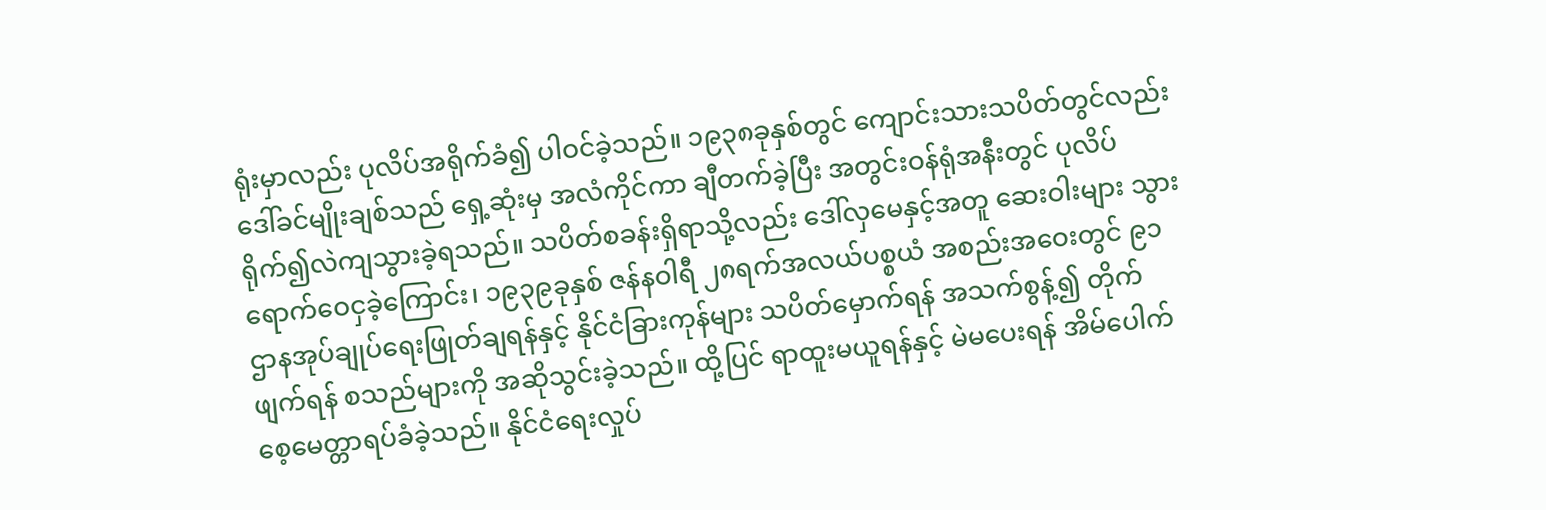ရုံးမှာလည်း ပုလိပ်အရိုက်ခံ၍ ပါဝင်ခဲ့သည်။ ၁၉၃၈ခုနှစ်တွင် ကျောင်းသားသပိတ်တွင်လည်း ဒေါ်ခင်မျိုးချစ်သည် ရှေ့ဆုံးမှ အလံကိုင်ကာ ချီတက်ခဲ့ပြီး အတွင်းဝန်ရုံအနီးတွင် ပုလိပ်ရိုက်၍လဲကျသွားခဲ့ရသည်။ သပိတ်စခန်းရှိရာသို့လည်း ဒေါ်လှမေနှင့်အတူ ဆေးဝါးများ သွားရောက်ဝေငှခဲ့ကြောင်း၊ ၁၉၃၉ခုနှစ် ဇန်နဝါရီ ၂၈ရက်အလယ်ပစ္စယံ အစည်းအဝေးတွင် ၉၁ဌာနအုပ်ချုပ်ရေးဖြုတ်ချရန်နှင့် နိုင်ငံခြားကုန်များ သပိတ်မှောက်ရန် အသက်စွန့်၍ တိုက်ဖျက်ရန် စသည်များကို အဆိုသွင်းခဲ့သည်။ ထို့ပြင် ရာထူးမယူရန်နှင့် မဲမပေးရန် အိမ်ပေါက်စေ့မေတ္တာရပ်ခံခဲ့သည်။ နိုင်ငံရေးလှုပ်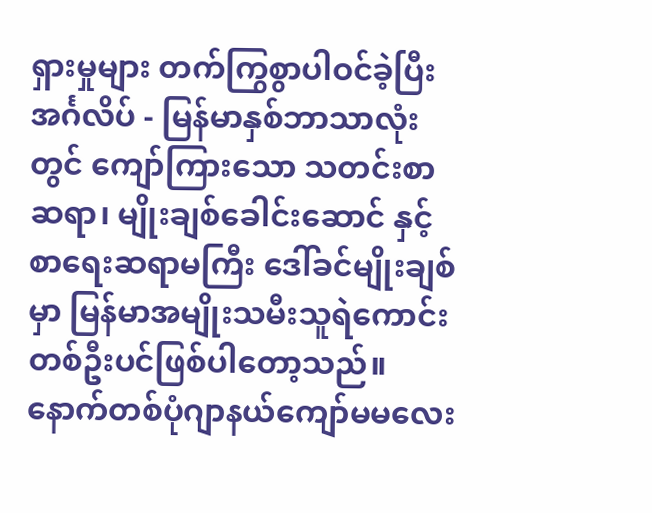ရှားမှုများ တက်ကြွစွာပါဝင်ခဲ့ပြီး အင်္ဂလိပ် - မြန်မာနှစ်ဘာသာလုံးတွင် ကျော်ကြားသော သတင်းစာဆရာ၊ မျိုးချစ်ခေါင်းဆောင် နှင့် စာရေးဆရာမကြီး ဒေါ်ခင်မျိုးချစ်မှာ မြန်မာအမျိုးသမီးသူရဲကောင်းတစ်ဦးပင်ဖြစ်ပါတော့သည်။
နောက်တစ်ပုံဂျာနယ်ကျော်မမလေး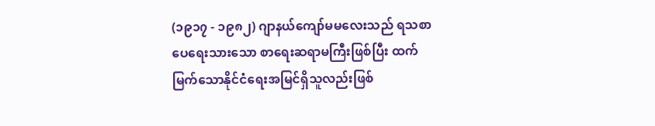(၁၉၁၇ - ၁၉၈၂) ဂျာနယ်ကျော်မမလေးသည် ရသစာပေရေးသားသော စာရေးဆရာမကြီးဖြစ်ပြီး ထက်မြက်သောနိုင်ငံရေးအမြင်ရှိသူလည်းဖြစ်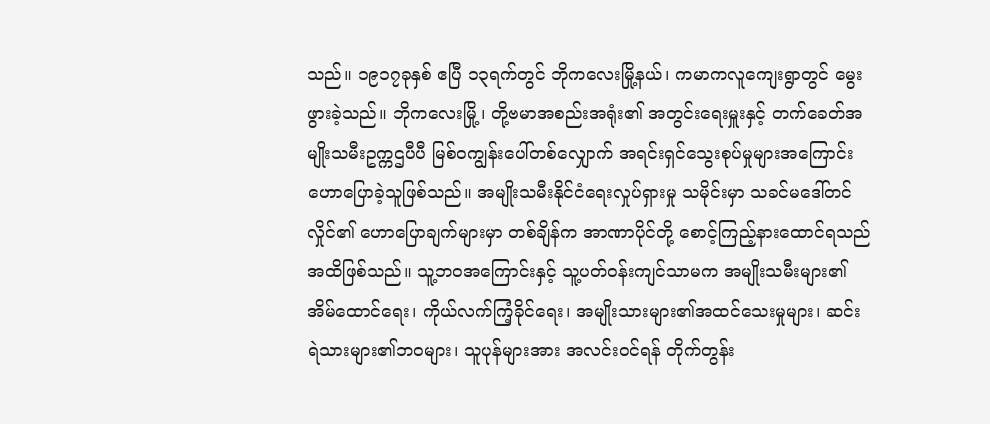သည်။ ၁၉၁၇ခုနှစ် ဧပြီ ၁၃ရက်တွင် ဘိုကလေးမြို့နယ်၊ ကမာကလူကျေးရွာတွင် မွေးဖွားခဲ့သည်။ ဘိုကလေးမြို့၊ တို့ဗမာအစည်းအရုံး၏ အတွင်းရေးမှူးနှင့် တက်ခေတ်အမျိုးသမီးဥက္ကဌပီပီ မြစ်ဝကျွန်းပေါ်တစ်လျှောက် အရင်းရှင်သွေးစုပ်မှုများအကြောင်း ဟောပြောခဲ့သူဖြစ်သည်။ အမျိုးသမီးနိုင်ငံရေးလှုပ်ရှားမှု သမိုင်းမှာ သခင်မဒေါ်တင်လှိုင်၏ ဟောပြောချက်များမှာ တစ်ချိန်က အာဏာပိုင်တို့ စောင့်ကြည့်နားထောင်ရသည်အထိဖြစ်သည်။ သူ့ဘဝအကြောင်းနှင့် သူ့ပတ်ဝန်းကျင်သာမက အမျိုးသမီးများ၏ အိမ်ထောင်ရေး၊ ကိုယ်လက်ကြံ့ခိုင်ရေး၊ အမျိုးသားများ၏အထင်သေးမှုများ၊ ဆင်းရဲသားများ၏ဘဝများ၊ သူပုန်များအား အလင်းဝင်ရန် တိုက်တွန်း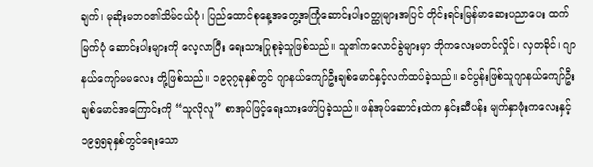ချက်၊ မုဆိုးမဘဝ၏သိမ်ငယ်ပုံ၊ ပြည်ထောင်စုနေ့အတွေ့အကြုံဆောင်းပါးဝတ္ထုများအပြင် တိုင်းရင်းမြန်မာဆေးပညာပေး ထက်မြက်ပုံ ဆောင်းပါးများကို လေ့လာပြီး ရေးသားပြုစုခဲ့သူဖြစ်သည်။ သူ၏ကလောင်ခွဲများမှာ ဘိုကလေးမတင်လှိုင်၊ လှတခိုင်၊ ဂျာနယ်ကျော်မမလေး တို့ဖြစ်သည်။ ၁၉၃၇ခုနှစ်တွင် ဂျာနယ်ကျော်ဦးချစ်မောင်နှင့်လက်ထပ်ခဲ့သည်။ ခင်ပွန်းဖြစ်သူဂျာနယ်ကျော်ဦးချစ်မောင်အကြောင်းကို “သူလိုလူ” စာအုပ်ဖြင့်ရေးသားဖော်ပြခဲ့သည်။ ဖန်အုပ်ဆောင်းထဲက နှင်းဆီပန်း မျက်နှာဖုံးကလေးနှင့်၁၉၅၅ခုနှစ်တွင်ရေးသော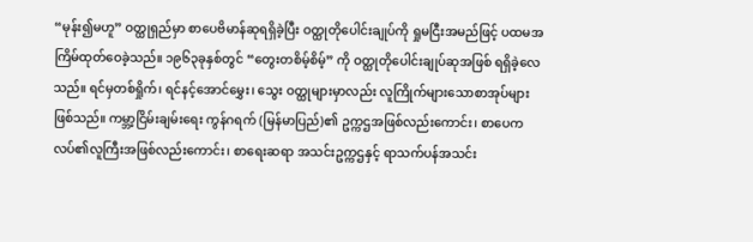“မုန်း၍မဟူ” ဝတ္ထုရှည်မှာ စာပေဗိမာန်ဆုရရှိခဲ့ပြီး ဝတ္ထုတိုပေါင်းချုပ်ကို ရှုမငြီးအမည်ဖြင့် ပထမအကြိမ်ထုတ်ဝေခဲ့သည်။ ၁၉၆၃ခုနှစ်တွင် “တွေးတစိမ့်စိမ့်” ကို ဝတ္ထုတိုပေါင်းချုပ်ဆုအဖြစ် ရရှိခဲ့လေသည်။ ရင်မှတစ်ရှိုက်၊ ရင်နင့်အောင်မွှေး၊ သွေး ဝတ္ထုများမှာလည်း လူကြိုက်များသောစာအုပ်များဖြစ်သည်။ ကမ္ဘာ့ငြိမ်းချမ်းရေး ကွန်ဂရက် (မြန်မာပြည်)၏ ဥက္ကဌအဖြစ်လည်းကောင်း၊ စာပေကလပ်၏လူကြီးအဖြစ်လည်းကောင်း၊ စာရေးဆရာ အသင်းဥက္ကဌနှင့် ရာသက်ပန်အသင်း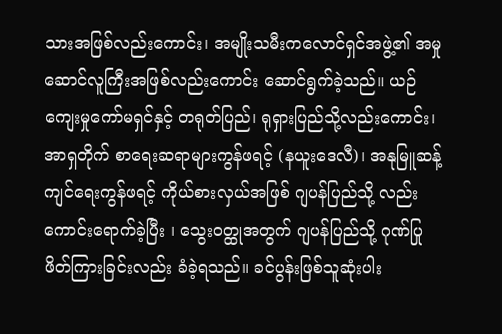သားအဖြစ်လည်းကောင်း၊ အမျိုးသမီးကလောင်ရှင်အဖွဲ့၏ အမှုဆောင်လူကြီးအဖြစ်လည်းကောင်း ဆောင်ရွက်ခဲ့သည်။ ယဉ်ကျေးမှုကော်မရှင်နှင့် တရုတ်ပြည်၊ ရုရှားပြည်သို့လည်းကောင်း၊ အာရှတိုက် စာရေးဆရာများကွန်ဖရင့် (နယူးဒေလီ)၊ အနုမြူဆန့်ကျင်ရေးကွန်ဖရင့် ကိုယ်စားလှယ်အဖြစ် ဂျပန်ပြည်သို့ လည်းကောင်းရောက်ခဲ့ပြီး ၊ သွေးဝတ္ထုအတွက် ဂျပန်ပြည်သို့ ဂုဏ်ပြုဖိတ်ကြားခြင်းလည်း ခံခဲ့ရသည်။ ခင်ပွန်းဖြစ်သူဆုံးပါး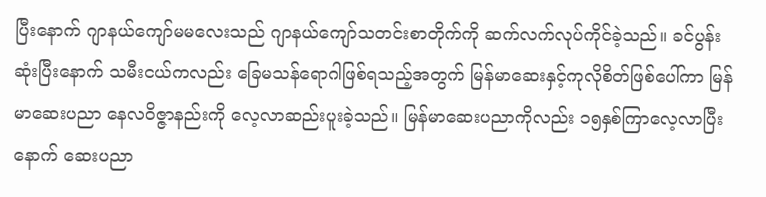ပြီးနောက် ဂျာနယ်ကျော်မမလေးသည် ဂျာနယ်ကျော်သတင်းစာတိုက်ကို ဆက်လက်လုပ်ကိုင်ခဲ့သည်။ ခင်ပွန်းဆုံးပြီးနောက် သမီးငယ်ကလည်း ခြေမသန်ရောဂါဖြစ်ရသည့်အတွက် မြန်မာဆေးနှင့်ကုလိုစိတ်ဖြစ်ပေါ်ကာ မြန်မာဆေးပညာ နေလဝိဇ္ဇာနည်းကို လေ့လာဆည်းပူးခဲ့သည်။ မြန်မာဆေးပညာကိုလည်း ၁၅နှစ်ကြာလေ့လာပြီးနောက် ဆေးပညာ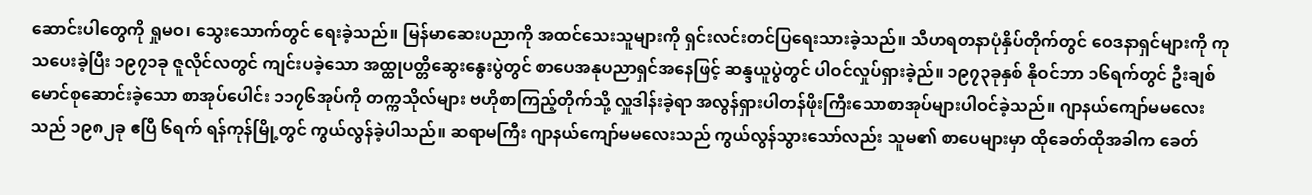ဆောင်းပါတွေကို ရှုမဝ၊ သွေးသောက်တွင် ရေးခဲ့သည်။ မြန်မာဆေးပညာကို အထင်သေးသူများကို ရှင်းလင်းတင်ပြရေးသားခဲ့သည်။ သီဟရတနာပုံနှိပ်တိုက်တွင် ဝေဒနာရှင်များကို ကုသပေးခဲ့ပြီး ၁၉၇၁ခု ဇူလိုင်လတွင် ကျင်းပခဲ့သော အထ္ထုပတ္တိဆွေးနွေးပွဲတွင် စာပေအနုပညာရှင်အနေဖြင့် ဆန္ဒယူပွဲတွင် ပါဝင်လှုပ်ရှားခဲ့ည်။ ၁၉၇၃ခုနှစ် နိုဝင်ဘာ ၁၆ရက်တွင် ဦးချစ်မောင်စုဆောင်းခဲ့သော စာအုပ်ပေါင်း ၁၁၇၆အုပ်ကို တက္ကသိုလ်များ ဗဟိုစာကြည့်တိုက်သို့ လှူဒါန်းခဲ့ရာ အလွန်ရှားပါတန်ဖိုးကြီးသောစာအုပ်များပါဝင်ခဲ့သည်။ ဂျာနယ်ကျော်မမလေးသည် ၁၉၈၂ခု ဧပြီ ၆ရက် ရန်ကုန်မြို့တွင် ကွယ်လွန်ခဲ့ပါသည်။ ဆရာမကြီး ဂျာနယ်ကျော်မမလေးသည် ကွယ်လွန်သွားသော်လည်း သူမ၏ စာပေများမှာ ထိုခေတ်ထိုအခါက ခေတ်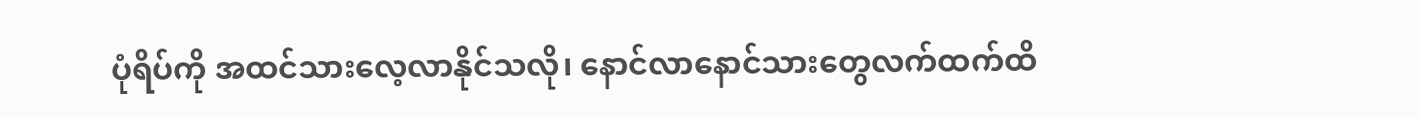ပုံရိပ်ကို အထင်သားလေ့လာနိုင်သလို၊ နောင်လာနောင်သားတွေလက်ထက်ထိ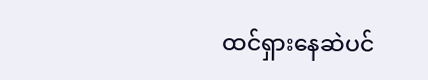ထင်ရှားနေဆဲပင်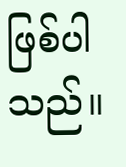ဖြစ်ပါသည်။